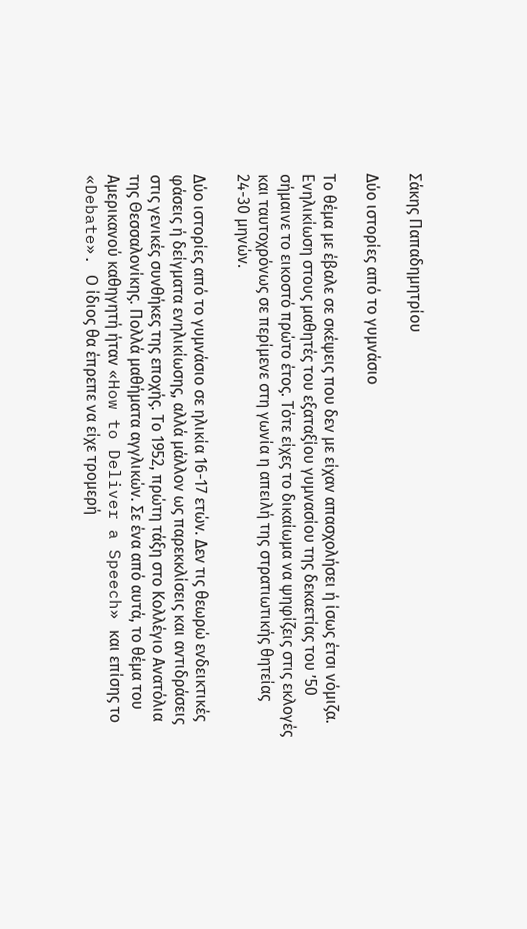Σάκης Παπαδημητρίου

Δύο ιστορίες από το γυμνάσιο

Το θέμα με έβαλε σε σκέψεις που δεν με είχαν απασχολήσει ή ίσως έτσι νόμιζα. Ενηλικίωση στους μαθητές του εξαταξίου γυμνασίου της δεκαετίας του ’50 σήμαινε το εικοστό πρώτο έτος. Τότε είχες το δικαίωμα να ψηφίζεις στις εκλογές και ταυτοχρόνως σε περίμενε στη γωνία η απειλή της στρατιωτικής θητείας 24-30 μηνών.

Δύο ιστορίες από το γυμνάσιο σε ηλικία 16-17 ετών. Δεν τις θεωρώ ενδεικτικές φάσεις ή δείγματα ενηλικίωσης, αλλά μάλλον ως παρεκκλίσεις και αντιδράσεις στις γενικές συνθήκες της εποχής. Το 1952, πρώτη τάξη στο Κολλέγιο Ανατόλια της Θεσσαλονίκης. Πολλά μαθήματα αγγλικών. Σε ένα από αυτά, το θέμα του Αμερικανού καθηγητή ήταν «How to Deliver a Speech» και επίσης το «Debate». Ο ίδιος θα έπρεπε να είχε τρομερή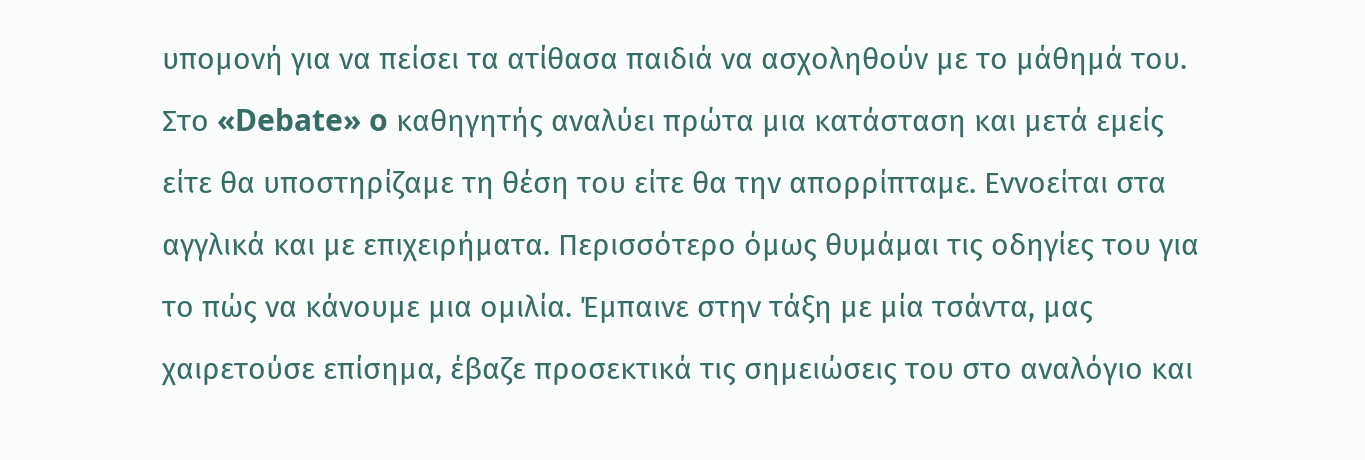υπομονή για να πείσει τα ατίθασα παιδιά να ασχοληθούν με το μάθημά του. Στο «Debate» o καθηγητής αναλύει πρώτα μια κατάσταση και μετά εμείς είτε θα υποστηρίζαμε τη θέση του είτε θα την απορρίπταμε. Εννοείται στα αγγλικά και με επιχειρήματα. Περισσότερο όμως θυμάμαι τις οδηγίες του για το πώς να κάνουμε μια ομιλία. Έμπαινε στην τάξη με μία τσάντα, μας χαιρετούσε επίσημα, έβαζε προσεκτικά τις σημειώσεις του στο αναλόγιο και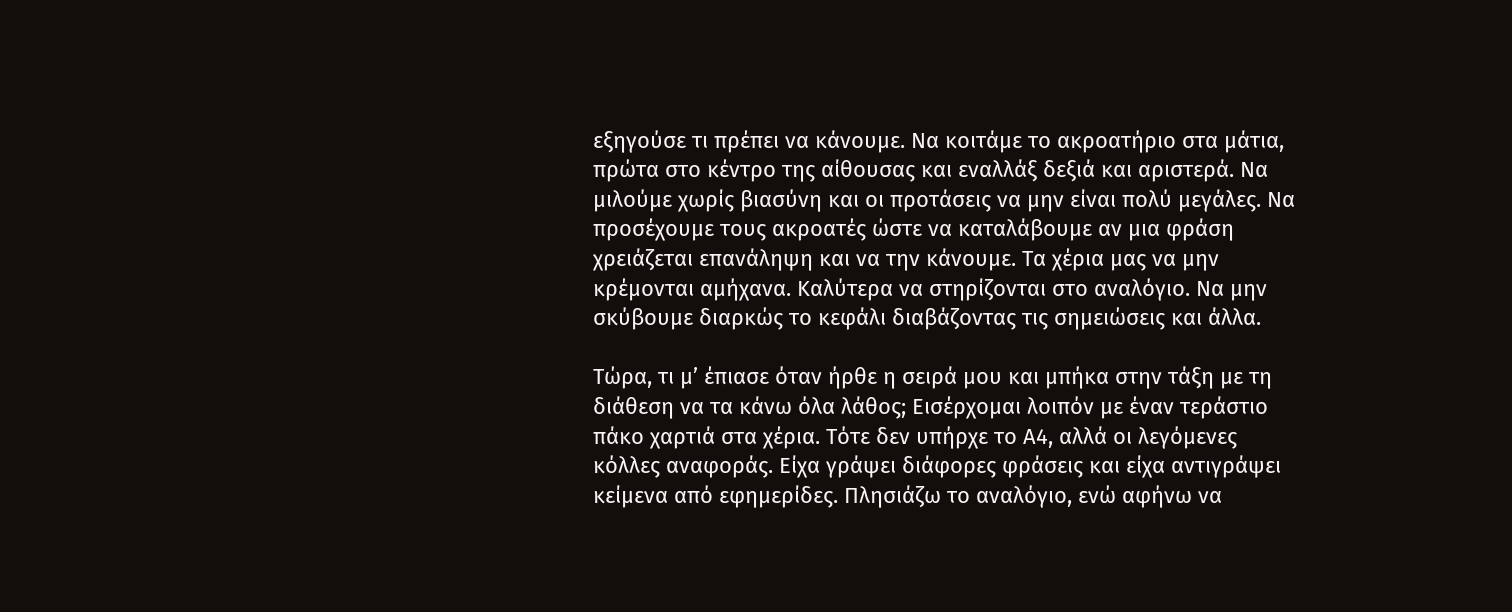εξηγούσε τι πρέπει να κάνουμε. Να κοιτάμε το ακροατήριο στα μάτια, πρώτα στο κέντρο της αίθουσας και εναλλάξ δεξιά και αριστερά. Να μιλούμε χωρίς βιασύνη και οι προτάσεις να μην είναι πολύ μεγάλες. Να προσέχουμε τους ακροατές ώστε να καταλάβουμε αν μια φράση χρειάζεται επανάληψη και να την κάνουμε. Τα χέρια μας να μην κρέμονται αμήχανα. Καλύτερα να στηρίζονται στο αναλόγιο. Να μην σκύβουμε διαρκώς το κεφάλι διαβάζοντας τις σημειώσεις και άλλα.

Τώρα, τι μ’ έπιασε όταν ήρθε η σειρά μου και μπήκα στην τάξη με τη διάθεση να τα κάνω όλα λάθος; Εισέρχομαι λοιπόν με έναν τεράστιο πάκο χαρτιά στα χέρια. Τότε δεν υπήρχε το Α4, αλλά οι λεγόμενες κόλλες αναφοράς. Είχα γράψει διάφορες φράσεις και είχα αντιγράψει κείμενα από εφημερίδες. Πλησιάζω το αναλόγιο, ενώ αφήνω να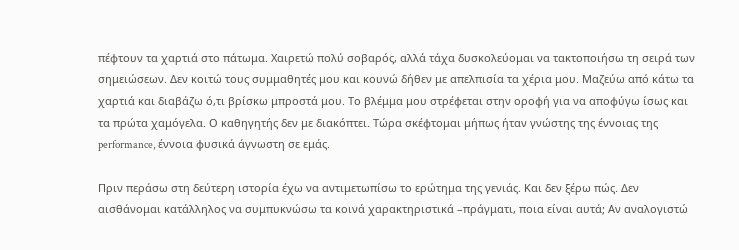πέφτουν τα χαρτιά στο πάτωμα. Χαιρετώ πολύ σοβαρός, αλλά τάχα δυσκολεύομαι να τακτοποιήσω τη σειρά των σημειώσεων. Δεν κοιτώ τους συμμαθητές μου και κουνώ δήθεν με απελπισία τα χέρια μου. Μαζεύω από κάτω τα χαρτιά και διαβάζω ό,τι βρίσκω μπροστά μου. Το βλέμμα μου στρέφεται στην οροφή για να αποφύγω ίσως και τα πρώτα χαμόγελα. Ο καθηγητής δεν με διακόπτει. Τώρα σκέφτομαι μήπως ήταν γνώστης της έννοιας της performance, έννοια φυσικά άγνωστη σε εμάς.

Πριν περάσω στη δεύτερη ιστορία έχω να αντιμετωπίσω το ερώτημα της γενιάς. Και δεν ξέρω πώς. Δεν αισθάνομαι κατάλληλος να συμπυκνώσω τα κοινά χαρακτηριστικά –πράγματι, ποια είναι αυτά; Αν αναλογιστώ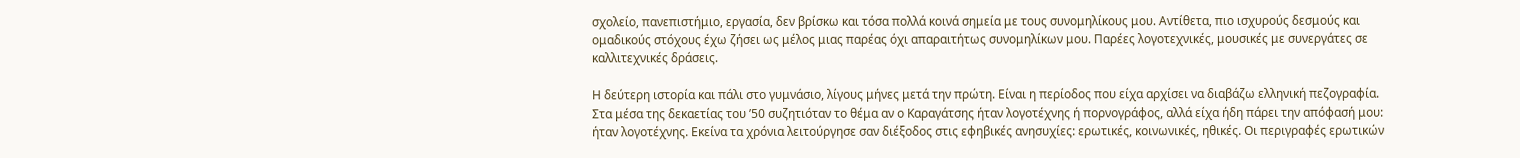σχολείο, πανεπιστήμιο, εργασία, δεν βρίσκω και τόσα πολλά κοινά σημεία με τους συνομηλίκους μου. Αντίθετα, πιο ισχυρούς δεσμούς και ομαδικούς στόχους έχω ζήσει ως μέλος μιας παρέας όχι απαραιτήτως συνομηλίκων μου. Παρέες λογοτεχνικές, μουσικές με συνεργάτες σε καλλιτεχνικές δράσεις.

Η δεύτερη ιστορία και πάλι στο γυμνάσιο, λίγους μήνες μετά την πρώτη. Είναι η περίοδος που είχα αρχίσει να διαβάζω ελληνική πεζογραφία. Στα μέσα της δεκαετίας του ’50 συζητιόταν το θέμα αν ο Καραγάτσης ήταν λογοτέχνης ή πορνογράφος, αλλά είχα ήδη πάρει την απόφασή μου: ήταν λογοτέχνης. Εκείνα τα χρόνια λειτούργησε σαν διέξοδος στις εφηβικές ανησυχίες: ερωτικές, κοινωνικές, ηθικές. Οι περιγραφές ερωτικών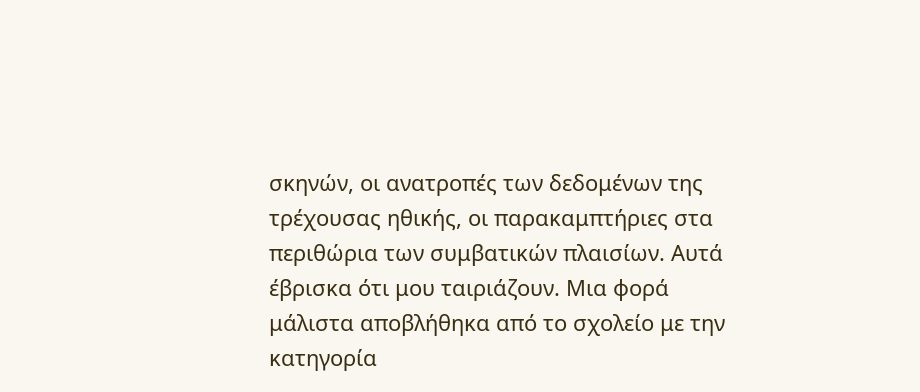σκηνών, οι ανατροπές των δεδομένων της τρέχουσας ηθικής, οι παρακαμπτήριες στα περιθώρια των συμβατικών πλαισίων. Αυτά έβρισκα ότι μου ταιριάζουν. Μια φορά μάλιστα αποβλήθηκα από το σχολείο με την κατηγορία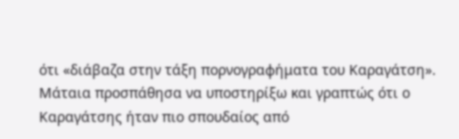ότι «διάβαζα στην τάξη πορνογραφήματα του Καραγάτση». Μάταια προσπάθησα να υποστηρίξω και γραπτώς ότι ο Καραγάτσης ήταν πιο σπουδαίος από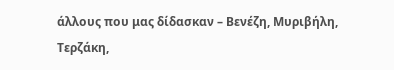άλλους που μας δίδασκαν – Βενέζη, Μυριβήλη, Τερζάκη,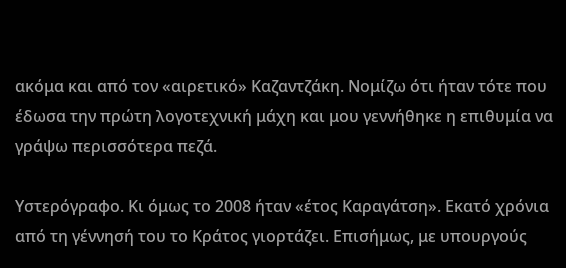ακόμα και από τον «αιρετικό» Καζαντζάκη. Νομίζω ότι ήταν τότε που έδωσα την πρώτη λογοτεχνική μάχη και μου γεννήθηκε η επιθυμία να γράψω περισσότερα πεζά.

Υστερόγραφο. Κι όμως το 2008 ήταν «έτος Καραγάτση». Εκατό χρόνια από τη γέννησή του το Κράτος γιορτάζει. Επισήμως, με υπουργούς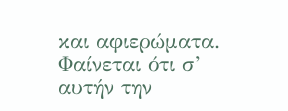και αφιερώματα. Φαίνεται ότι σ’ αυτήν την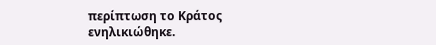περίπτωση το Κράτος ενηλικιώθηκε.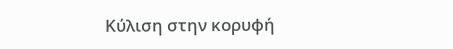Κύλιση στην κορυφή